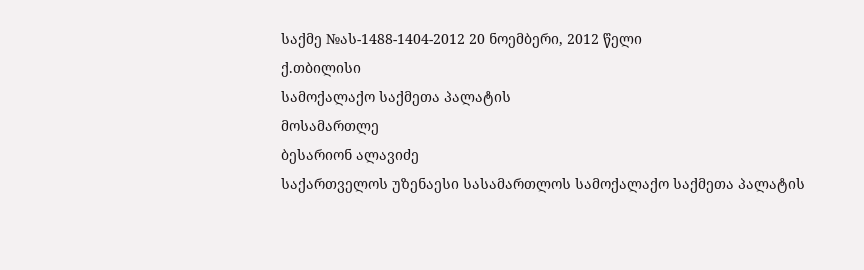საქმე №ას-1488-1404-2012 20 ნოემბერი, 2012 წელი
ქ.თბილისი
სამოქალაქო საქმეთა პალატის
მოსამართლე
ბესარიონ ალავიძე
საქართველოს უზენაესი სასამართლოს სამოქალაქო საქმეთა პალატის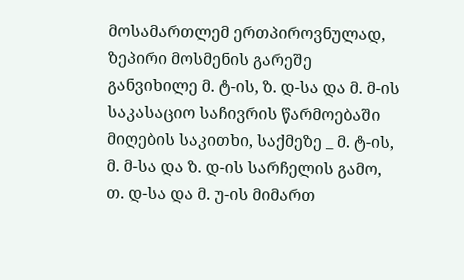მოსამართლემ ერთპიროვნულად, ზეპირი მოსმენის გარეშე განვიხილე მ. ტ-ის, ზ. დ-სა და მ. მ-ის საკასაციო საჩივრის წარმოებაში მიღების საკითხი, საქმეზე _ მ. ტ-ის, მ. მ-სა და ზ. დ-ის სარჩელის გამო, თ. დ-სა და მ. უ-ის მიმართ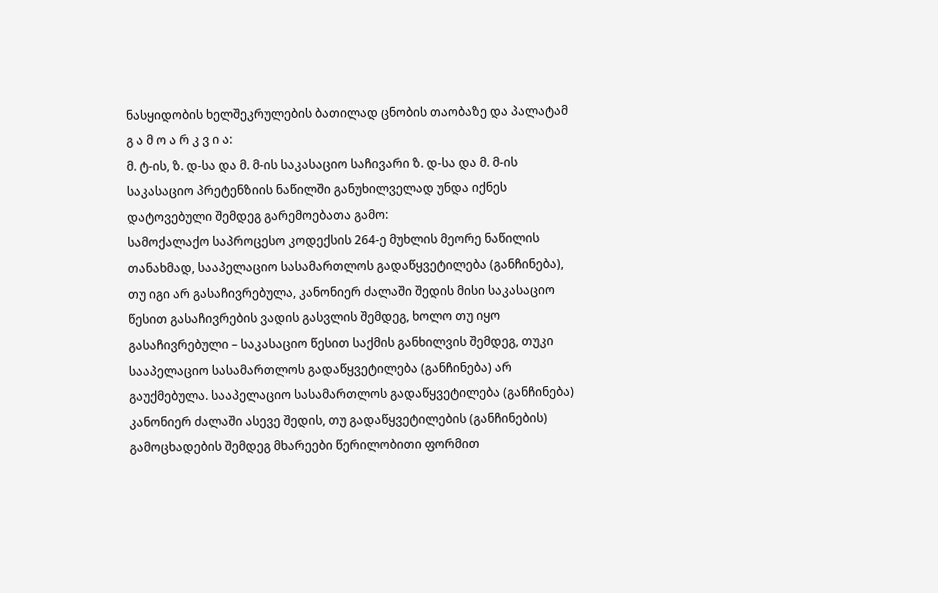ნასყიდობის ხელშეკრულების ბათილად ცნობის თაობაზე და პალატამ
გ ა მ ო ა რ კ ვ ი ა:
მ. ტ-ის, ზ. დ-სა და მ. მ-ის საკასაციო საჩივარი ზ. დ-სა და მ. მ-ის საკასაციო პრეტენზიის ნაწილში განუხილველად უნდა იქნეს დატოვებული შემდეგ გარემოებათა გამო:
სამოქალაქო საპროცესო კოდექსის 264-ე მუხლის მეორე ნაწილის თანახმად, სააპელაციო სასამართლოს გადაწყვეტილება (განჩინება), თუ იგი არ გასაჩივრებულა, კანონიერ ძალაში შედის მისი საკასაციო წესით გასაჩივრების ვადის გასვლის შემდეგ, ხოლო თუ იყო გასაჩივრებული – საკასაციო წესით საქმის განხილვის შემდეგ, თუკი სააპელაციო სასამართლოს გადაწყვეტილება (განჩინება) არ გაუქმებულა. სააპელაციო სასამართლოს გადაწყვეტილება (განჩინება) კანონიერ ძალაში ასევე შედის, თუ გადაწყვეტილების (განჩინების) გამოცხადების შემდეგ მხარეები წერილობითი ფორმით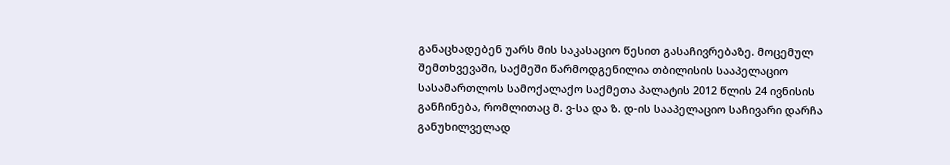განაცხადებენ უარს მის საკასაციო წესით გასაჩივრებაზე. მოცემულ შემთხვევაში, საქმეში წარმოდგენილია თბილისის სააპელაციო სასამართლოს სამოქალაქო საქმეთა პალატის 2012 წლის 24 ივნისის განჩინება, რომლითაც მ. ვ-სა და ზ. დ-ის სააპელაციო საჩივარი დარჩა განუხილველად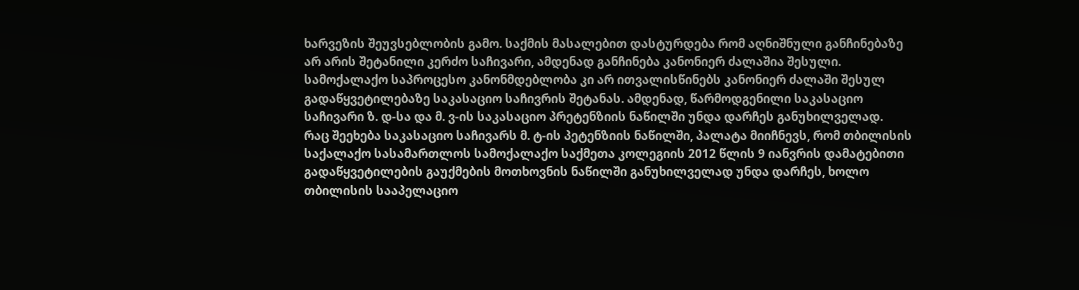ხარვეზის შეუვსებლობის გამო. საქმის მასალებით დასტურდება რომ აღნიშნული განჩინებაზე არ არის შეტანილი კერძო საჩივარი, ამდენად განჩინება კანონიერ ძალაშია შესული. სამოქალაქო საპროცესო კანონმდებლობა კი არ ითვალისწინებს კანონიერ ძალაში შესულ გადაწყვეტილებაზე საკასაციო საჩივრის შეტანას. ამდენად, წარმოდგენილი საკასაციო საჩივარი ზ. დ-სა და მ. ვ-ის საკასაციო პრეტენზიის ნაწილში უნდა დარჩეს განუხილველად.
რაც შეეხება საკასაციო საჩივარს მ. ტ-ის პეტენზიის ნაწილში, პალატა მიიჩნევს, რომ თბილისის საქალაქო სასამართლოს სამოქალაქო საქმეთა კოლეგიის 2012 წლის 9 იანვრის დამატებითი გადაწყვეტილების გაუქმების მოთხოვნის ნაწილში განუხილველად უნდა დარჩეს, ხოლო თბილისის სააპელაციო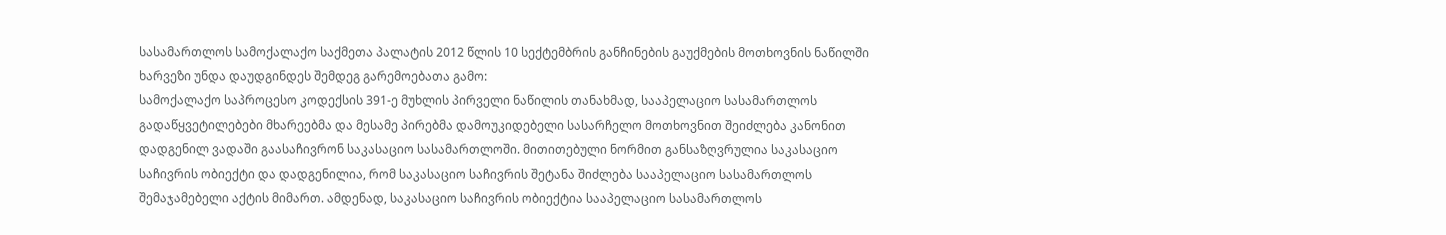სასამართლოს სამოქალაქო საქმეთა პალატის 2012 წლის 10 სექტემბრის განჩინების გაუქმების მოთხოვნის ნაწილში ხარვეზი უნდა დაუდგინდეს შემდეგ გარემოებათა გამო:
სამოქალაქო საპროცესო კოდექსის 391-ე მუხლის პირველი ნაწილის თანახმად, სააპელაციო სასამართლოს გადაწყვეტილებები მხარეებმა და მესამე პირებმა დამოუკიდებელი სასარჩელო მოთხოვნით შეიძლება კანონით დადგენილ ვადაში გაასაჩივრონ საკასაციო სასამართლოში. მითითებული ნორმით განსაზღვრულია საკასაციო საჩივრის ობიექტი და დადგენილია, რომ საკასაციო საჩივრის შეტანა შიძლება სააპელაციო სასამართლოს შემაჯამებელი აქტის მიმართ. ამდენად, საკასაციო საჩივრის ობიექტია სააპელაციო სასამართლოს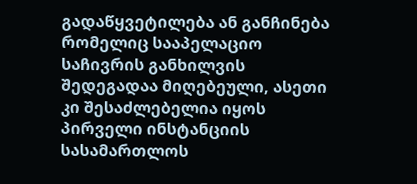გადაწყვეტილება ან განჩინება რომელიც სააპელაციო საჩივრის განხილვის შედეგადაა მიღებეული, ასეთი კი შესაძლებელია იყოს პირველი ინსტანციის სასამართლოს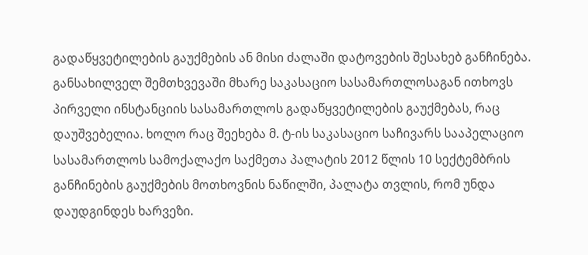გადაწყვეტილების გაუქმების ან მისი ძალაში დატოვების შესახებ განჩინება. განსახილველ შემთხვევაში მხარე საკასაციო სასამართლოსაგან ითხოვს პირველი ინსტანციის სასამართლოს გადაწყვეტილების გაუქმებას, რაც დაუშვებელია. ხოლო რაც შეეხება მ. ტ-ის საკასაციო საჩივარს სააპელაციო სასამართლოს სამოქალაქო საქმეთა პალატის 2012 წლის 10 სექტემბრის განჩინების გაუქმების მოთხოვნის ნაწილში, პალატა თვლის, რომ უნდა დაუდგინდეს ხარვეზი.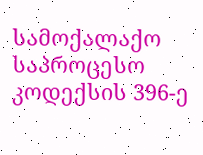სამოქალაქო საპროცესო კოდექსის 396-ე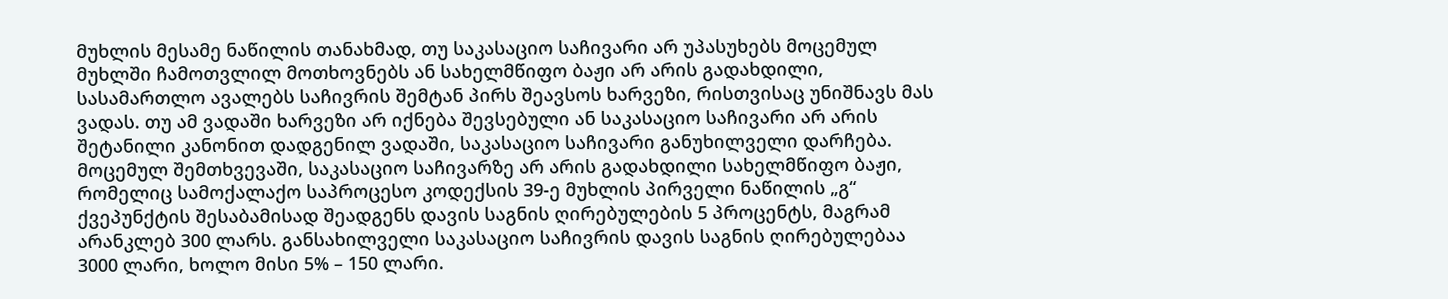მუხლის მესამე ნაწილის თანახმად, თუ საკასაციო საჩივარი არ უპასუხებს მოცემულ მუხლში ჩამოთვლილ მოთხოვნებს ან სახელმწიფო ბაჟი არ არის გადახდილი, სასამართლო ავალებს საჩივრის შემტან პირს შეავსოს ხარვეზი, რისთვისაც უნიშნავს მას ვადას. თუ ამ ვადაში ხარვეზი არ იქნება შევსებული ან საკასაციო საჩივარი არ არის შეტანილი კანონით დადგენილ ვადაში, საკასაციო საჩივარი განუხილველი დარჩება. მოცემულ შემთხვევაში, საკასაციო საჩივარზე არ არის გადახდილი სახელმწიფო ბაჟი, რომელიც სამოქალაქო საპროცესო კოდექსის 39-ე მუხლის პირველი ნაწილის „გ“ ქვეპუნქტის შესაბამისად შეადგენს დავის საგნის ღირებულების 5 პროცენტს, მაგრამ არანკლებ 300 ლარს. განსახილველი საკასაციო საჩივრის დავის საგნის ღირებულებაა 3000 ლარი, ხოლო მისი 5% – 150 ლარი.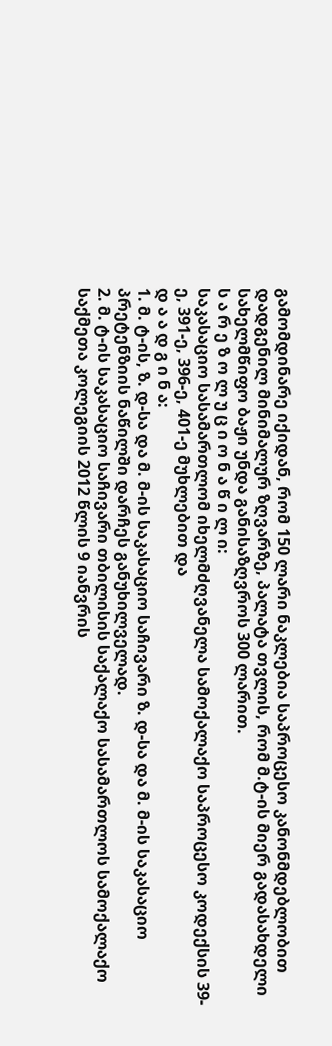გამომდინარე იქიდან, რომ 150 ლარი ნაკლებია საპროცესო კანონმდებლობით დადგენილ მინიმალურ ზღვარზე, პალატა თვლის, რომ მ.ტ-ის მიერ გადასახდელი სახელმწიფო ბაჟი უნდა განისაზღვროს 300 ლარით.
ს ა რ ე ზ ო ლ უ ც ი ო ნ ა წ ი ლ ი:
საკასაციო სასამართლომ იხელმძღვანელა სამოქალაქო საპროცესო კოდექსის 39-ე, 391-ე, 396-ე, 401-ე მუხლებით და
დ ა ა დ გ ი ნ ა:
1. მ. ტ-ის, ზ. დ-სა და მ. მ-ის საკასაციო საჩივარი ზ. დ-სა და მ. მ-ის საკასაციო პრეტენზიის ნაწილში დარჩეს განუხილველად.
2. მ. ტ-ის საკასაციო საჩივარი თბილისის საქალაქო სასამართლოს სამოქალაქო საქმეთა კოლეგიის 2012 წლის 9 იანვრის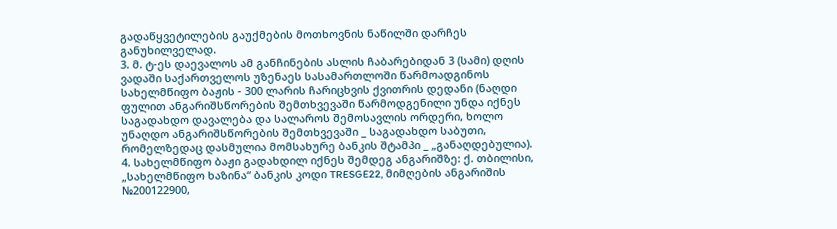გადაწყვეტილების გაუქმების მოთხოვნის ნაწილში დარჩეს განუხილველად.
3. მ. ტ-ეს დაევალოს ამ განჩინების ასლის ჩაბარებიდან 3 (სამი) დღის ვადაში საქართველოს უზენაეს სასამართლოში წარმოადგინოს სახელმწიფო ბაჟის - 300 ლარის ჩარიცხვის ქვითრის დედანი (ნაღდი ფულით ანგარიშსწორების შემთხვევაში წარმოდგენილი უნდა იქნეს საგადახდო დავალება და სალაროს შემოსავლის ორდერი, ხოლო უნაღდო ანგარიშსწორების შემთხვევაში _ საგადახდო საბუთი, რომელზედაც დასმულია მომსახურე ბანკის შტამპი _ „განაღდებულია).
4. სახელმწიფო ბაჟი გადახდილ იქნეს შემდეგ ანგარიშზე: ქ. თბილისი, „სახელმწიფო ხაზინა“ ბანკის კოდი TRESGE22, მიმღების ანგარიშის №200122900,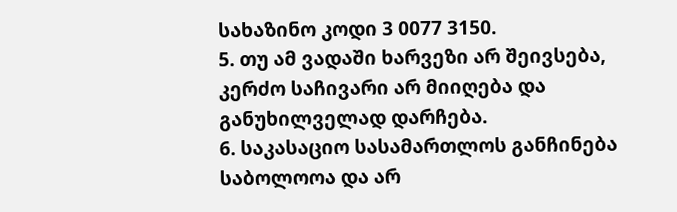სახაზინო კოდი 3 0077 3150.
5. თუ ამ ვადაში ხარვეზი არ შეივსება, კერძო საჩივარი არ მიიღება და განუხილველად დარჩება.
6. საკასაციო სასამართლოს განჩინება საბოლოოა და არ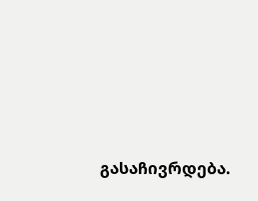გასაჩივრდება.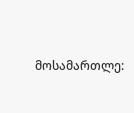მოსამართლე: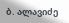ბ. ალავიძე